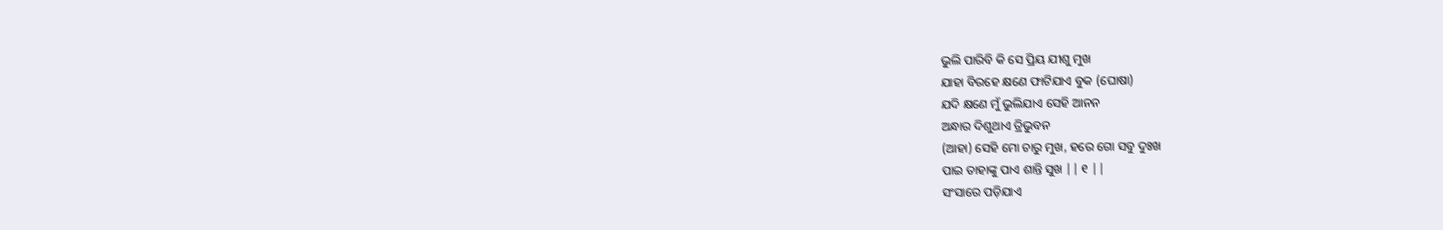ଭୁଲି ପାରିବି କି ସେ ପ୍ରିୟ ଯୀଶୁ ମୁଖ
ଯାହା ବିରହେ କ୍ଷଣେ ଫାଟିଯାଏ ବୁକ (ଘୋଷା)
ଯଦି କ୍ଷଣେ ମୁଁ ଭୁଲିଯାଏ ସେହି ଆନନ
ଅନ୍ଧାର ଦିଶୁଥାଏ ତ୍ରିଭୁବନ
(ଆହା) ସେହି ମୋ ଚାରୁ ମୁଖ, ହରେ ଗୋ ସବୁ ଦୁଃଖ
ପାଇ ତାହାଙ୍କୁ ପାଏ ଶାନ୍ତି ସୁଖ || ୧ ||
ସଂସାରେ ପଡ଼ିଯାଏ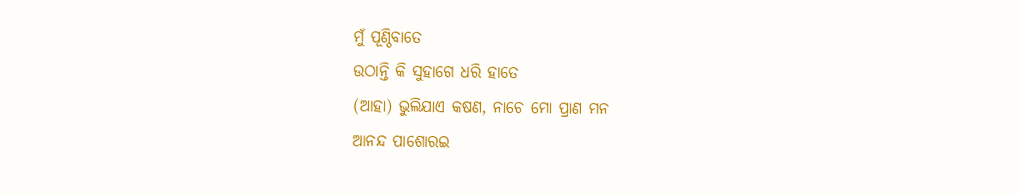ମୁଁ ପୂଣ୍ଠିବାତେ
ଉଠାନ୍ତି କି ସୁହାଗେ ଧରି ହାତେ
(ଆହା) ଭୁଲିଯାଏ କଷଣ, ନାଚେ ମୋ ପ୍ରାଣ ମନ
ଆନନ୍ଦ ପାଶୋରଇ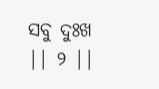ସବୁ ଦୁଃଖ || ୨ ||